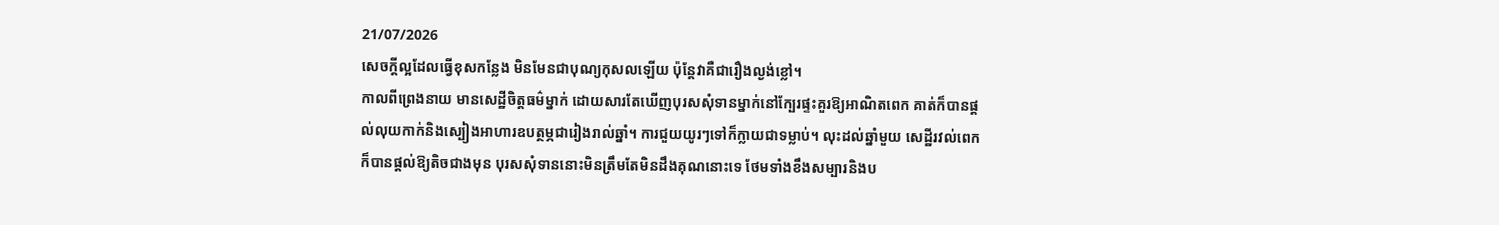21/07/2026
សេចក្ដីល្អដែលធ្វើខុសកន្លែង មិនមែនជាបុណ្យកុសលឡើយ ប៉ុន្តែវាគឺជារឿងល្ងង់ខ្លៅ។
កាលពីព្រេងនាយ មានសេដ្ឋីចិត្តធម៌ម្នាក់ ដោយសារតែឃើញបុរសសុំទានម្នាក់នៅក្បែរផ្ទះគួរឱ្យអាណិតពេក គាត់ក៏បានផ្តល់លុយកាក់និងស្បៀងអាហារឧបត្ថម្ភជារៀងរាល់ឆ្នាំ។ ការជួយយូរៗទៅក៏ក្លាយជាទម្លាប់។ លុះដល់ឆ្នាំមួយ សេដ្ឋីរវល់ពេកក៏បានផ្តល់ឱ្យតិចជាងមុន បុរសសុំទាននោះមិនត្រឹមតែមិនដឹងគុណនោះទេ ថែមទាំងខឹងសម្បារនិងប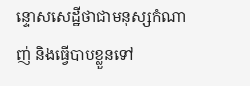ន្ទោសសេដ្ឋីថាជាមនុស្សកំណាញ់ និងធ្វើបាបខ្លួនទៅ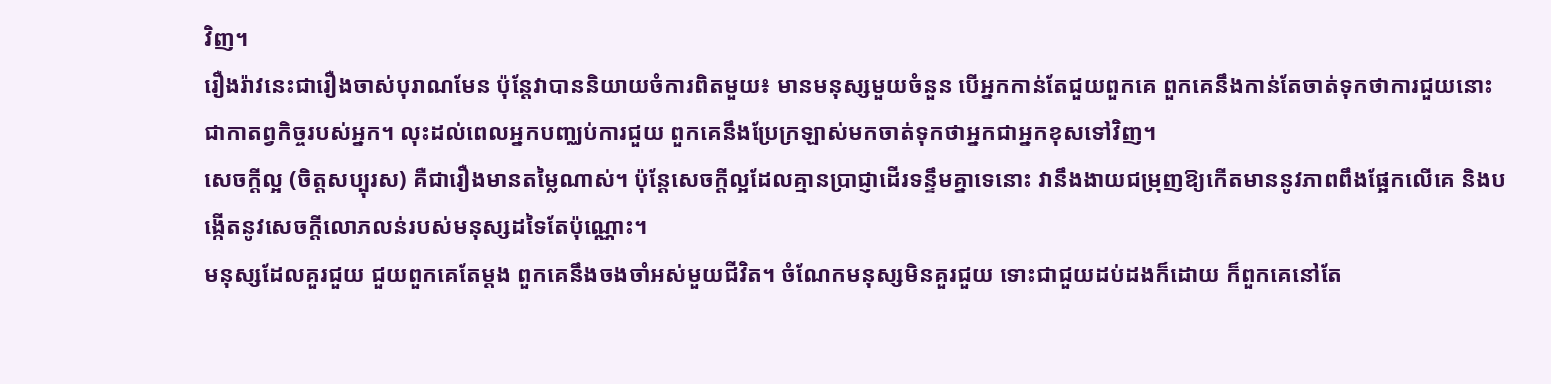វិញ។
រឿងរ៉ាវនេះជារឿងចាស់បុរាណមែន ប៉ុន្តែវាបាននិយាយចំការពិតមួយ៖ មានមនុស្សមួយចំនួន បើអ្នកកាន់តែជួយពួកគេ ពួកគេនឹងកាន់តែចាត់ទុកថាការជួយនោះជាកាតព្វកិច្ចរបស់អ្នក។ លុះដល់ពេលអ្នកបញ្ឈប់ការជួយ ពួកគេនឹងប្រែក្រឡាស់មកចាត់ទុកថាអ្នកជាអ្នកខុសទៅវិញ។
សេចក្ដីល្អ (ចិត្តសប្បុរស) គឺជារឿងមានតម្លៃណាស់។ ប៉ុន្តែសេចក្ដីល្អដែលគ្មានប្រាជ្ញាដើរទន្ទឹមគ្នាទេនោះ វានឹងងាយជម្រុញឱ្យកើតមាននូវភាពពឹងផ្អែកលើគេ និងបង្កើតនូវសេចក្ដីលោភលន់របស់មនុស្សដទៃតែប៉ុណ្ណោះ។
មនុស្សដែលគួរជួយ ជួយពួកគេតែម្តង ពួកគេនឹងចងចាំអស់មួយជីវិត។ ចំណែកមនុស្សមិនគួរជួយ ទោះជាជួយដប់ដងក៏ដោយ ក៏ពួកគេនៅតែ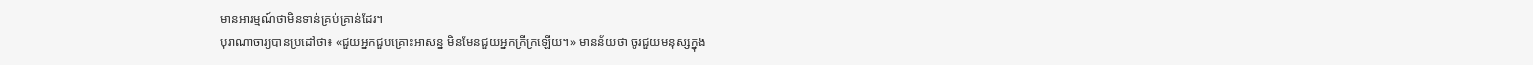មានអារម្មណ៍ថាមិនទាន់គ្រប់គ្រាន់ដែរ។
បុរាណាចារ្យបានប្រដៅថា៖ «ជួយអ្នកជួបគ្រោះអាសន្ន មិនមែនជួយអ្នកក្រីក្រឡើយ។» មានន័យថា ចូរជួយមនុស្សក្នុង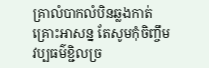គ្រាលំបាកលំបិនឆ្លងកាត់គ្រោះអាសន្ន តែសូមកុំចិញ្ចឹមវប្បធម៌ខ្ជិលច្រ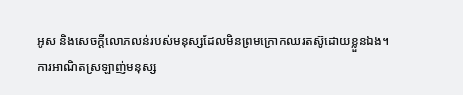អូស និងសេចក្ដីលោភលន់របស់មនុស្សដែលមិនព្រមក្រោកឈរតស៊ូដោយខ្លួនឯង។
ការអាណិតស្រឡាញ់មនុស្ស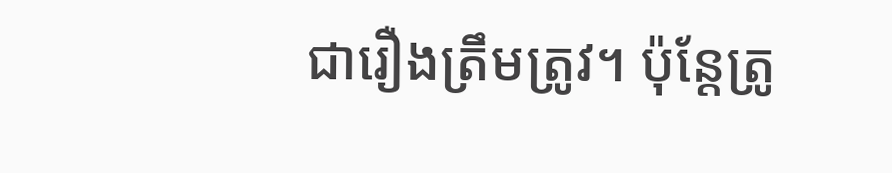ជារឿងត្រឹមត្រូវ។ ប៉ុន្តែត្រូ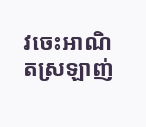វចេះអាណិតស្រឡាញ់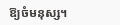ឱ្យចំមនុស្ស។